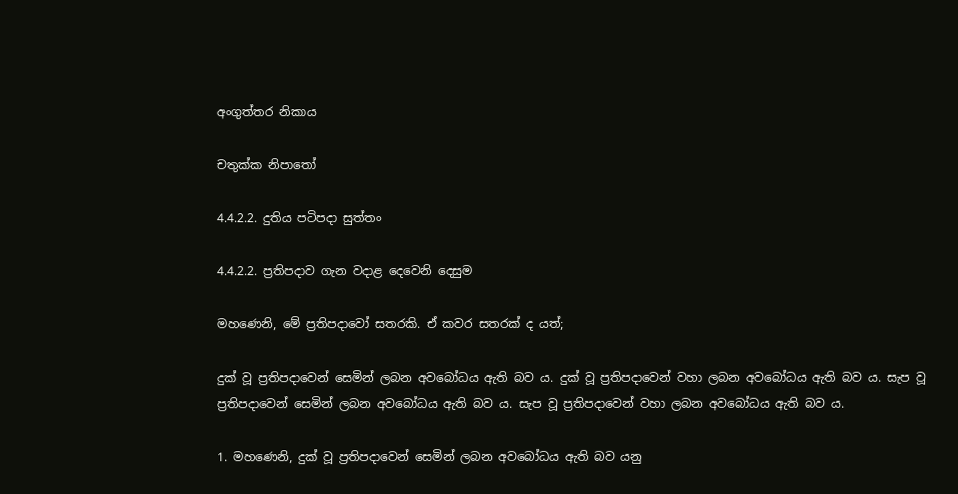අංගුත්තර නිකාය

චතුක්ක නිපාතෝ

4.4.2.2. දුතිය පටිපදා සුත්තං

4.4.2.2. ප්‍රතිපදාව ගැන වදාළ දෙවෙනි දෙසුම

මහණෙනි, මේ ප්‍රතිපදාවෝ සතරකි. ඒ කවර සතරක් ද යත්;

දුක් වූ ප්‍රතිපදාවෙන් සෙමින් ලබන අවබෝධය ඇති බව ය. දුක් වූ ප්‍රතිපදාවෙන් වහා ලබන අවබෝධය ඇති බව ය. සැප වූ ප්‍රතිපදාවෙන් සෙමින් ලබන අවබෝධය ඇති බව ය. සැප වූ ප්‍රතිපදාවෙන් වහා ලබන අවබෝධය ඇති බව ය.

1. මහණෙනි, දුක් වූ ප්‍රතිපදාවෙන් සෙමින් ලබන අවබෝධය ඇති බව යනු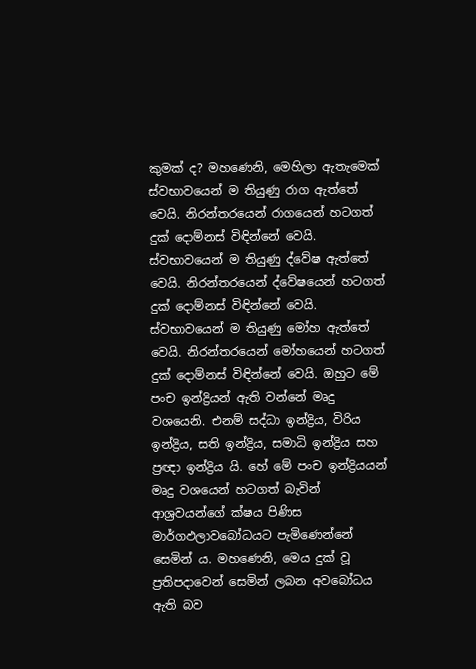කුමක් ද? මහණෙනි, මෙහිලා ඇතැමෙක් ස්වභාවයෙන් ම තියුණු රාග ඇත්තේ වෙයි. නිරන්තරයෙන් රාගයෙන් හටගත් දුක් දොම්නස් විඳින්නේ වෙයි. ස්වභාවයෙන් ම තියුණු ද්වේෂ ඇත්තේ වෙයි. නිරන්තරයෙන් ද්වේෂයෙන් හටගත් දුක් දොම්නස් විඳින්නේ වෙයි. ස්වභාවයෙන් ම තියුණු මෝහ ඇත්තේ වෙයි. නිරන්තරයෙන් මෝහයෙන් හටගත් දුක් දොම්නස් විඳින්නේ වෙයි. ඔහුට මේ පංච ඉන්ද්‍රියන් ඇති වන්නේ මෘදු වශයෙනි. එනම් සද්ධා ඉන්ද්‍රිය, විරිය ඉන්ද්‍රිය, සති ඉන්ද්‍රිය, සමාධි ඉන්ද්‍රිය සහ ප්‍රඥා ඉන්ද්‍රිය යි. හේ මේ පංච ඉන්ද්‍රියයන් මෘදු වශයෙන් හටගත් බැවින් ආශ්‍රවයන්ගේ ක්ෂය පිණිස මාර්ගඵලාවබෝධයට පැමිණෙන්නේ සෙමින් ය. මහණෙනි, මෙය දුක් වූ ප්‍රතිපදාවෙන් සෙමින් ලබන අවබෝධය ඇති බව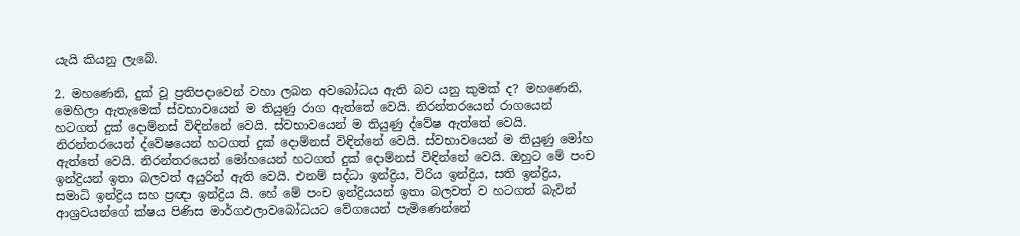යැයි කියනු ලැබේ.

2. මහණෙනි, දුක් වූ ප්‍රතිපදාවෙන් වහා ලබන අවබෝධය ඇති බව යනු කුමක් ද? මහණෙනි, මෙහිලා ඇතැමෙක් ස්වභාවයෙන් ම තියුණු රාග ඇත්තේ වෙයි. නිරන්තරයෙන් රාගයෙන් හටගත් දුක් දොම්නස් විඳින්නේ වෙයි. ස්වභාවයෙන් ම තියුණු ද්වේෂ ඇත්තේ වෙයි. නිරන්තරයෙන් ද්වේෂයෙන් හටගත් දුක් දොම්නස් විඳින්නේ වෙයි. ස්වභාවයෙන් ම තියුණු මෝහ ඇත්තේ වෙයි. නිරන්තරයෙන් මෝහයෙන් හටගත් දුක් දොම්නස් විඳින්නේ වෙයි. ඔහුට මේ පංච ඉන්ද්‍රියන් ඉතා බලවත් අයුරින් ඇති වෙයි. එනම් සද්ධා ඉන්ද්‍රිය, විරිය ඉන්ද්‍රිය, සති ඉන්ද්‍රිය, සමාධි ඉන්ද්‍රිය සහ ප්‍රඥා ඉන්ද්‍රිය යි. හේ මේ පංච ඉන්ද්‍රියයන් ඉතා බලවත් ව හටගත් බැවින් ආශ්‍රවයන්ගේ ක්ෂය පිණිස මාර්ගඵලාවබෝධයට වේගයෙන් පැමිණෙන්නේ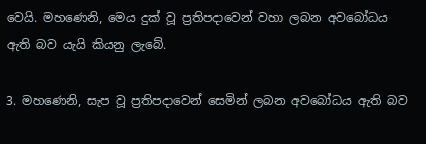වෙයි. මහණෙනි, මෙය දුක් වූ ප්‍රතිපදාවෙන් වහා ලබන අවබෝධය ඇති බව යැයි කියනු ලැබේ.

3. මහණෙනි, සැප වූ ප්‍රතිපදාවෙන් සෙමින් ලබන අවබෝධය ඇති බව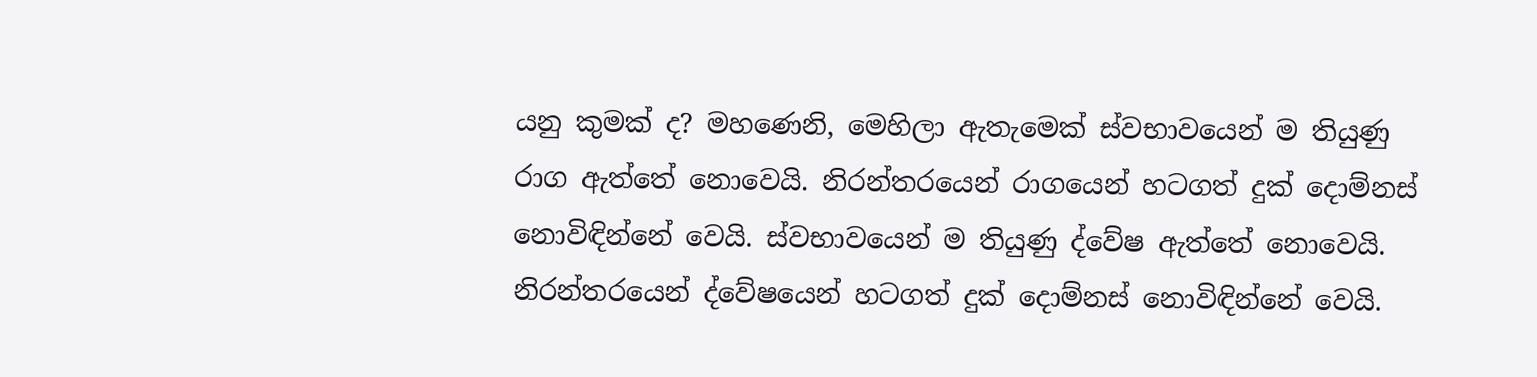යනු කුමක් ද? මහණෙනි, මෙහිලා ඇතැමෙක් ස්වභාවයෙන් ම තියුණු රාග ඇත්තේ නොවෙයි. නිරන්තරයෙන් රාගයෙන් හටගත් දුක් දොම්නස් නොවිඳින්නේ වෙයි. ස්වභාවයෙන් ම තියුණු ද්වේෂ ඇත්තේ නොවෙයි. නිරන්තරයෙන් ද්වේෂයෙන් හටගත් දුක් දොම්නස් නොවිඳින්නේ වෙයි.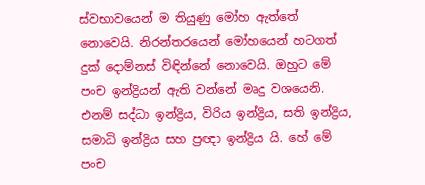ස්වභාවයෙන් ම තියුණු මෝහ ඇත්තේ නොවෙයි. නිරන්තරයෙන් මෝහයෙන් හටගත් දුක් දොම්නස් විඳින්නේ නොවෙයි. ඔහුට මේ පංච ඉන්ද්‍රියන් ඇති වන්නේ මෘදු වශයෙනි. එනම් සද්ධා ඉන්ද්‍රිය, විරිය ඉන්ද්‍රිය, සති ඉන්ද්‍රිය, සමාධි ඉන්ද්‍රිය සහ ප්‍රඥා ඉන්ද්‍රිය යි. හේ මේ පංච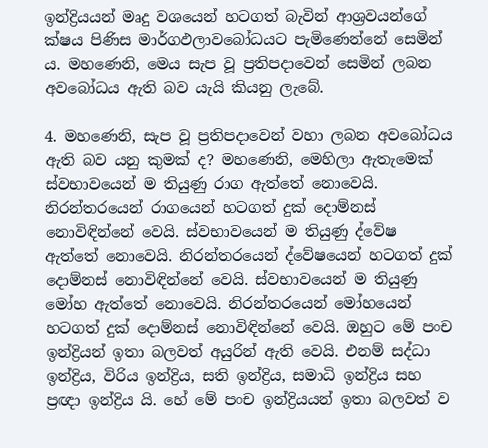ඉන්ද්‍රියයන් මෘදු වශයෙන් හටගත් බැවින් ආශ්‍රවයන්ගේ ක්ෂය පිණිස මාර්ගඵලාවබෝධයට පැමිණෙන්නේ සෙමින් ය. මහණෙනි, මෙය සැප වූ ප්‍රතිපදාවෙන් සෙමින් ලබන අවබෝධය ඇති බව යැයි කියනු ලැබේ.

4. මහණෙනි, සැප වූ ප්‍රතිපදාවෙන් වහා ලබන අවබෝධය ඇති බව යනු කුමක් ද? මහණෙනි, මෙහිලා ඇතැමෙක් ස්වභාවයෙන් ම තියුණු රාග ඇත්තේ නොවෙයි. නිරන්තරයෙන් රාගයෙන් හටගත් දුක් දොම්නස් නොවිඳින්නේ වෙයි. ස්වභාවයෙන් ම තියුණු ද්වේෂ ඇත්තේ නොවෙයි. නිරන්තරයෙන් ද්වේෂයෙන් හටගත් දුක් දොම්නස් නොවිඳින්නේ වෙයි. ස්වභාවයෙන් ම තියුණු මෝහ ඇත්තේ නොවෙයි. නිරන්තරයෙන් මෝහයෙන් හටගත් දුක් දොම්නස් නොවිඳින්නේ වෙයි. ඔහුට මේ පංච ඉන්ද්‍රියන් ඉතා බලවත් අයුරින් ඇති වෙයි. එනම් සද්ධා ඉන්ද්‍රිය, විරිය ඉන්ද්‍රිය, සති ඉන්ද්‍රිය, සමාධි ඉන්ද්‍රිය සහ ප්‍රඥා ඉන්ද්‍රිය යි. හේ මේ පංච ඉන්ද්‍රියයන් ඉතා බලවත් ව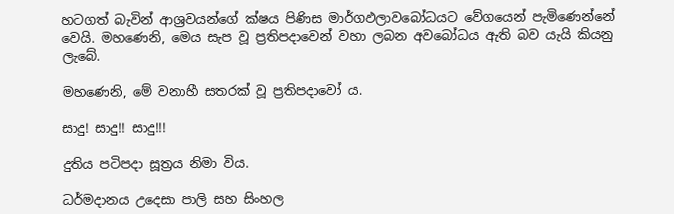හටගත් බැවින් ආශ්‍රවයන්ගේ ක්ෂය පිණිස මාර්ගඵලාවබෝධයට වේගයෙන් පැමිණෙන්නේ වෙයි. මහණෙනි, මෙය සැප වූ ප්‍රතිපදාවෙන් වහා ලබන අවබෝධය ඇති බව යැයි කියනු ලැබේ.

මහණෙනි, මේ වනාහී සතරක් වූ ප්‍රතිපදාවෝ ය.

සාදු! සාදු!! සාදු!!!

දුතිය පටිපදා සූත්‍රය නිමා විය.

ධර්මදානය උදෙසා පාලි සහ සිංහල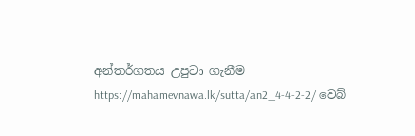අන්තර්ගතය උපුටා ගැනීම https://mahamevnawa.lk/sutta/an2_4-4-2-2/ වෙබ්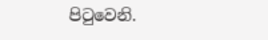පිටුවෙනි.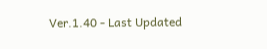Ver.1.40 - Last Updated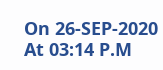On 26-SEP-2020 At 03:14 P.M